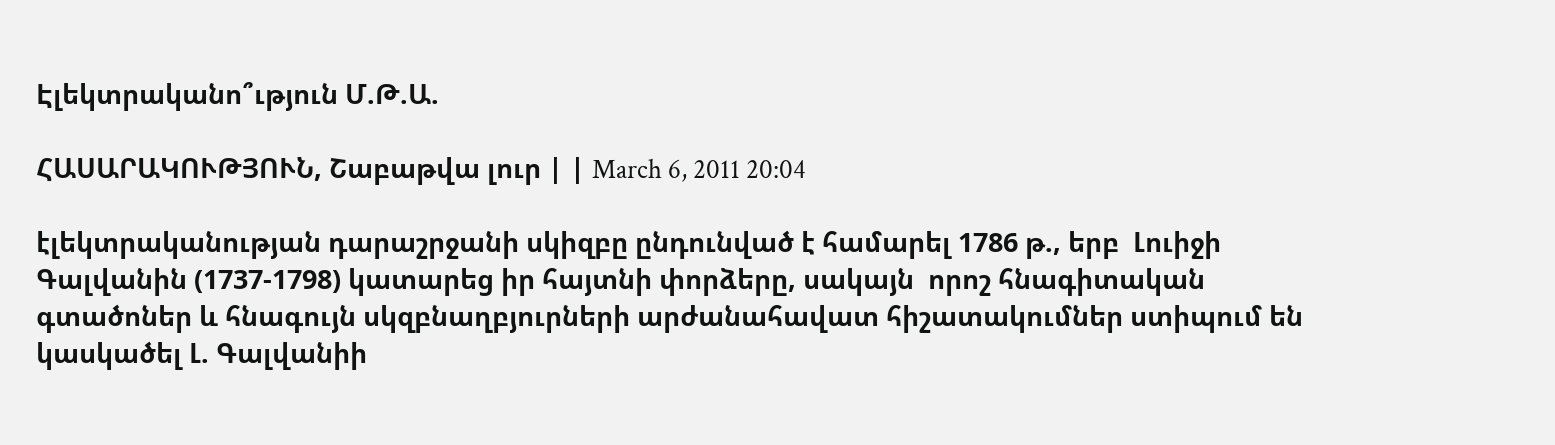Էլեկտրականո՞ւթյուն Մ.Թ.Ա.

ՀԱՍԱՐԱԿՈՒԹՅՈՒՆ, Շաբաթվա լուր | | March 6, 2011 20:04

էլեկտրականության դարաշրջանի սկիզբը ընդունված է համարել 1786 թ., երբ  Լուիջի Գալվանին (1737-1798) կատարեց իր հայտնի փորձերը, սակայն  որոշ հնագիտական գտածոներ և հնագույն սկզբնաղբյուրների արժանահավատ հիշատակումներ ստիպում են կասկածել Լ. Գալվանիի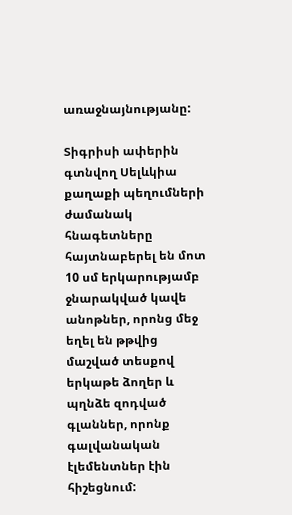առաջնայնությանը:

Տիգրիսի ափերին գտնվող Սելևկիա քաղաքի պեղումների ժամանակ հնագետները հայտնաբերել են մոտ 10 սմ երկարությամբ ջնարակված կավե անոթներ, որոնց մեջ եղել են թթվից մաշված տեսքով երկաթե ձողեր և պղնձե զոդված գլաններ, որոնք գալվանական էլեմենտներ էին հիշեցնում: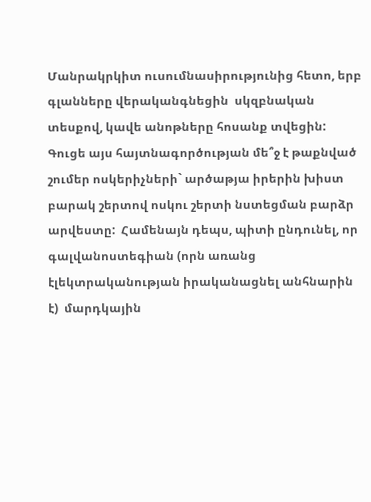Մանրակրկիտ ուսումնասիրությունից հետո, երբ գլանները վերականգնեցին  սկզբնական տեսքով, կավե անոթները հոսանք տվեցին: Գուցե այս հայտնագործության մե՞ջ է թաքնված շումեր ոսկերիչների` արծաթյա իրերին խիստ բարակ շերտով ոսկու շերտի նստեցման բարձր արվեստը:  Համենայն դեպս, պիտի ընդունել, որ գալվանոստեգիան (որն առանց էլեկտրականության իրականացնել անհնարին է)  մարդկային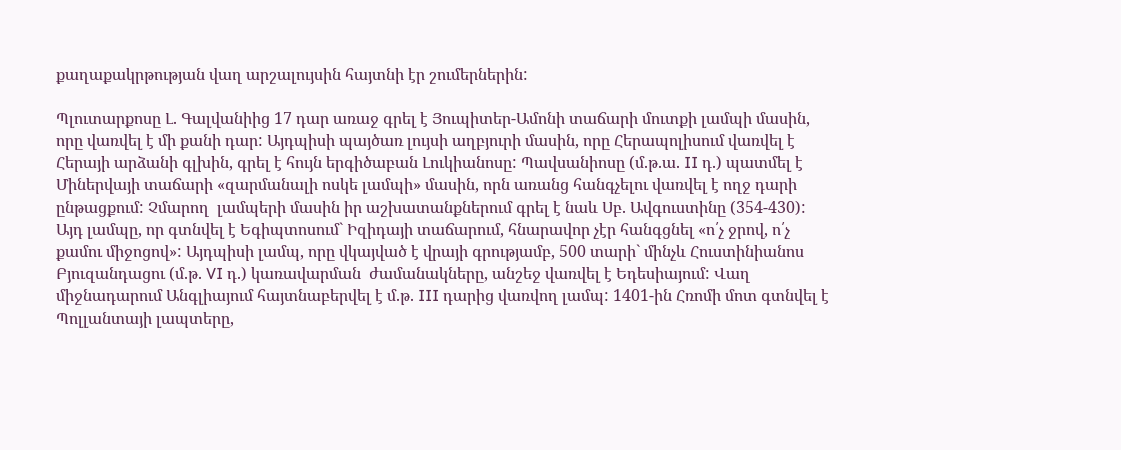քաղաքակրթության վաղ արշալույսին հայտնի էր շումերներին:

Պլուտարքոսը Լ. Գալվանիից 17 դար առաջ գրել է Յուպիտեր-Ամոնի տաճարի մուտքի լամպի մասին, որը վառվել է մի քանի դար: Այդպիսի պայծառ լույսի աղբյուրի մասին, որը Հերապոլիսում վառվել է Հերայի արձանի գլխին, գրել է հույն երգիծաբան Լուկիանոսը: Պավսանիոսը (մ.թ.ա. II դ.) պատմել է Միներվայի տաճարի «զարմանալի ոսկե լամպի» մասին, որն առանց հանգչելու վառվել է ողջ դարի ընթացքում: Չմարող  լամպերի մասին իր աշխատանքներում գրել է նաև Սբ. Ավգուստինը (354-430): Այդ լամպը, որ գտնվել է Եգիպտոսում` Իզիդայի տաճարում, հնարավոր չէր հանգցնել «ո՛չ ջրով, ո՛չ քամու միջոցով»: Այդպիսի լամպ, որը վկայված է վրայի գրությամբ, 500 տարի` մինչև Հուստինիանոս Բյուզանդացու (մ.թ. VI դ.) կառավարման  ժամանակները, անշեջ վառվել է Եդեսիայում: Վաղ միջնադարում Անգլիայում հայտնաբերվել է մ.թ. III դարից վառվող լամպ: 1401-ին Հռոմի մոտ գտնվել է Պոլլանտայի լապտերը,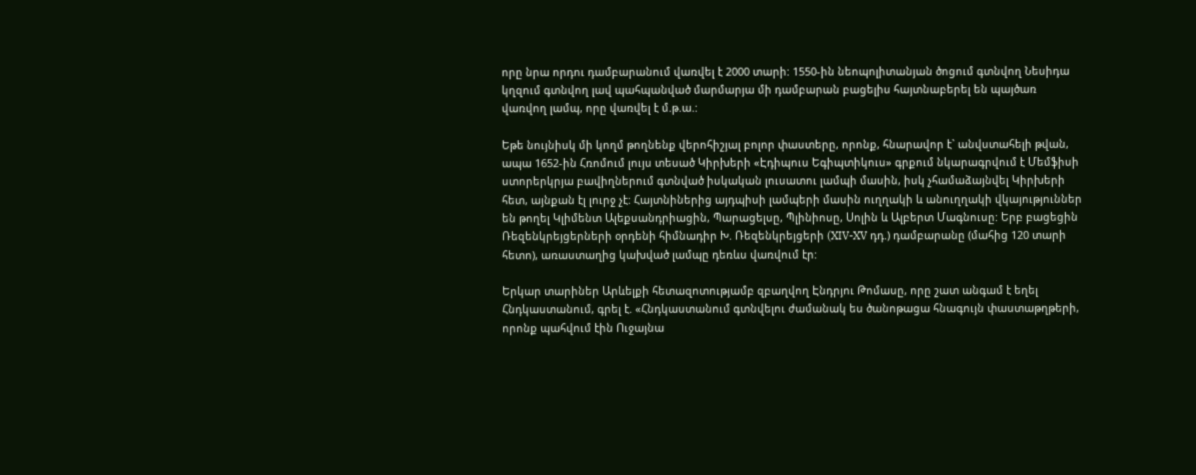որը նրա որդու դամբարանում վառվել է 2000 տարի: 1550-ին նեոպոլիտանյան ծոցում գտնվող Նեսիդա կղզում գտնվող լավ պահպանված մարմարյա մի դամբարան բացելիս հայտնաբերել են պայծառ  վառվող լամպ, որը վառվել է մ.թ.ա.:

Եթե նույնիսկ մի կողմ թողնենք վերոհիշյալ բոլոր փաստերը, որոնք, հնարավոր է` անվստահելի թվան, ապա 1652-ին Հռոմում լույս տեսած Կիրխերի «Էդիպուս Եգիպտիկուս» գրքում նկարագրվում է Մեմֆիսի ստորերկրյա բավիղներում գտնված իսկական լուսատու լամպի մասին, իսկ չհամաձայնվել Կիրխերի հետ, այնքան էլ լուրջ չէ: Հայտնիներից այդպիսի լամպերի մասին ուղղակի և անուղղակի վկայություններ են թողել Կլիմենտ Ալեքսանդրիացին, Պարացելսը, Պլինիոսը, Սոլին և Ալբերտ Մագնուսը: Երբ բացեցին Ռեզենկրեյցերների օրդենի հիմնադիր Խ. Ռեզենկրեյցերի (XIV-XV դդ.) դամբարանը (մահից 120 տարի հետո), առաստաղից կախված լամպը դեռևս վառվում էր:

Երկար տարիներ Արևելքի հետազոտությամբ զբաղվող Էնդրյու Թոմասը, որը շատ անգամ է եղել Հնդկաստանում, գրել է. «Հնդկաստանում գտնվելու ժամանակ ես ծանոթացա հնագույն փաստաթղթերի, որոնք պահվում էին Ուջայնա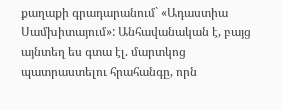քաղաքի գրադարանում` «Ադաստիա Սամխիտայում»: Անհավանական է, բայց այնտեղ ես գտա էլ. մարտկոց պատրաստելու հրահանգը, որն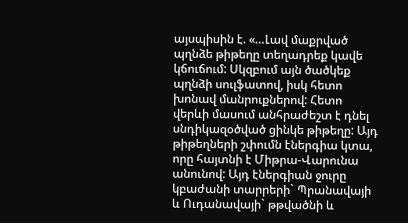այսպիսին է. «…Լավ մաքրված պղնձե թիթեղը տեղադրեք կավե կճուճում: Սկզբում այն ծածկեք պղնձի սուլֆատով, իսկ հետո խոնավ մանրուքներով: Հետո վերևի մասում անհրաժեշտ է դնել սնդիկազօծված ցինկե թիթեղը: Այդ թիթեղների շփումն էներգիա կտա, որը հայտնի է Միթրա-Վարունա անունով: Այդ էներգիան ջուրը կբաժանի տարրերի` Պրանավայի և Ուդանավայի` թթվածնի և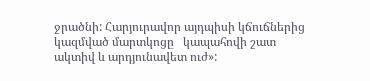ջրածնի: Հարյուրավոր այդպիսի կճուճներից կազմված մարտկոցը   կապահովի շատ ակտիվ և արդյունավետ ուժ»: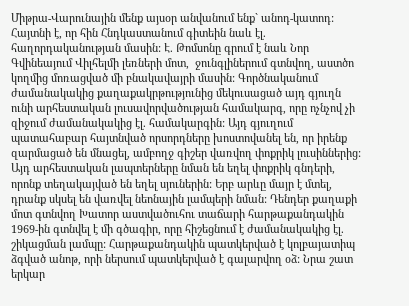Միթրա-Վարունային մենք այսօր անվանում ենք` անոդ-կատոդ: Հայտնի է, որ հին Հնդկաստանում գիտեին նաև էլ. հաղորդականության մասին: Է. Թոմսոնը գրում է նաև Նոր Գվինեայում Վիլհելմի լեռների մոտ,  ջունգլիներում գտնվող, աստծո կողմից մոռացված մի բնակավայրի մասին: Գործնականում  ժամանակակից քաղաքակրթությունից մեկուսացած այդ գյուղն ունի արհեստական լուսավորվածության համակարգ, որը ոչնչով չի զիջում ժամանակակից էլ. համակարգին: Այդ գյուղում պատահաբար հայտնված որսորդները խոստովանել են, որ իրենք զարմացած են մնացել, ամբողջ գիշեր վառվող փոքրիկ լուսիններից: Այդ արհեստական լապտերները նման են եղել փոքրիկ գնդերի, որոնք տեղակայված են եղել սյուներին: Երբ արևը մայր է մտել, դրանք սկսել են վառվել նեոնային լամպերի նման: Դենդեր քաղաքի մոտ գտնվող Խատոր աստվածուհու տաճարի հարթաքանդակին 1969-ին գտնվել է մի գծագիր, որը հիշեցնում է ժամանակակից էլ. շիկացման լամպը: Հարթաքանդակին պատկերված է կոլբայատիպ ձգված անոթ, որի ներսում պատկերված է գալարվող օձ: Նրա շատ երկար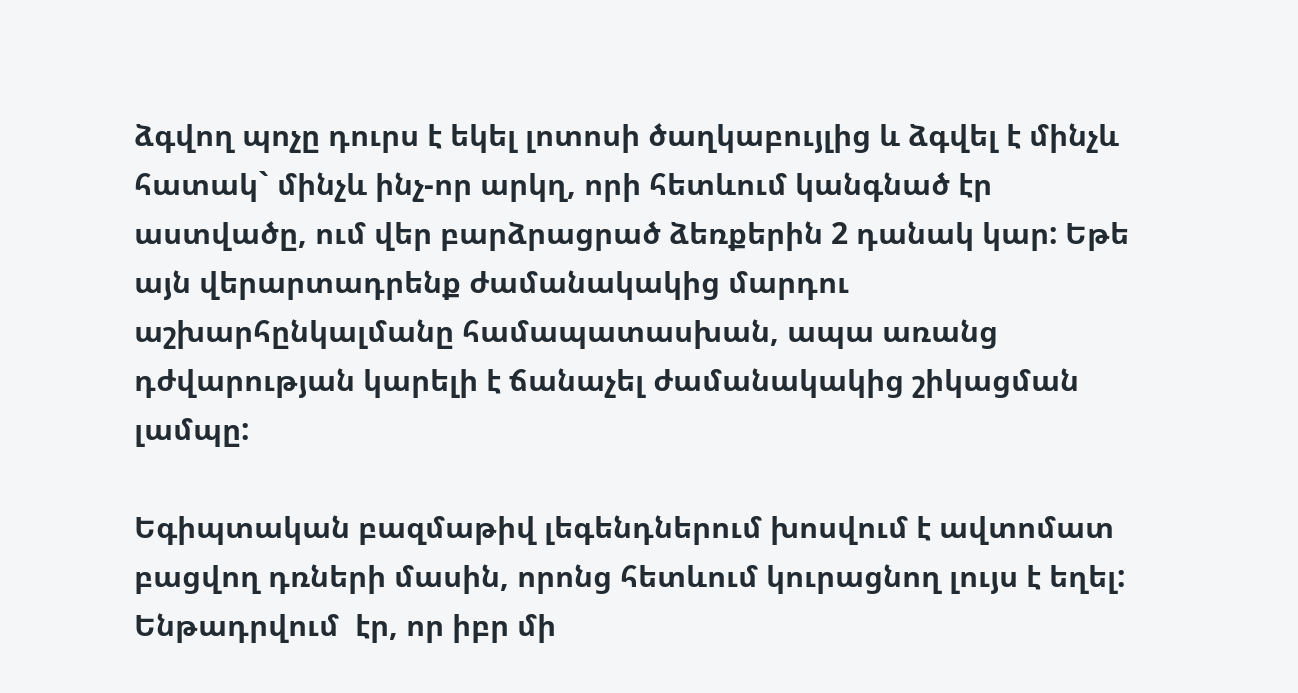ձգվող պոչը դուրս է եկել լոտոսի ծաղկաբույլից և ձգվել է մինչև հատակ` մինչև ինչ-որ արկղ, որի հետևում կանգնած էր աստվածը, ում վեր բարձրացրած ձեռքերին 2 դանակ կար: Եթե այն վերարտադրենք ժամանակակից մարդու աշխարհընկալմանը համապատասխան, ապա առանց դժվարության կարելի է ճանաչել ժամանակակից շիկացման լամպը:

Եգիպտական բազմաթիվ լեգենդներում խոսվում է ավտոմատ բացվող դռների մասին, որոնց հետևում կուրացնող լույս է եղել: Ենթադրվում  էր, որ իբր մի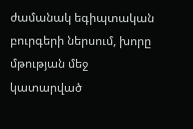ժամանակ եգիպտական բուրգերի ներսում, խորը մթության մեջ կատարված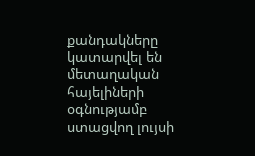քանդակները կատարվել են մետաղական հայելիների օգնությամբ ստացվող լույսի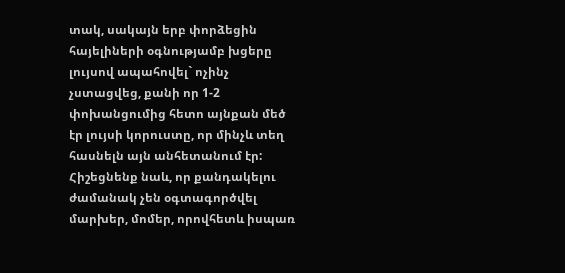տակ, սակայն երբ փորձեցին հայելիների օգնությամբ խցերը լույսով ապահովել` ոչինչ չստացվեց, քանի որ 1-2 փոխանցումից հետո այնքան մեծ էր լույսի կորուստը, որ մինչև տեղ հասնելն այն անհետանում էր: Հիշեցնենք նաև, որ քանդակելու ժամանակ չեն օգտագործվել մարխեր, մոմեր, որովհետև իսպառ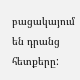բացակայում են դրանց հետքերը: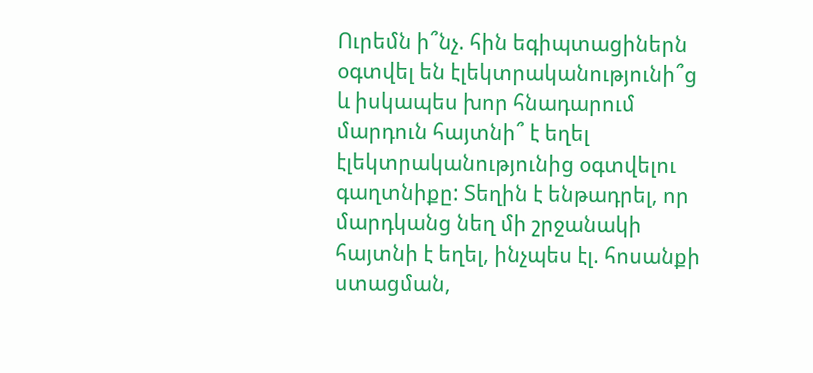Ուրեմն ի՞նչ. հին եգիպտացիներն օգտվել են էլեկտրականությունի՞ց և իսկապես խոր հնադարում մարդուն հայտնի՞ է եղել էլեկտրականությունից օգտվելու գաղտնիքը: Տեղին է ենթադրել, որ մարդկանց նեղ մի շրջանակի հայտնի է եղել, ինչպես էլ. հոսանքի ստացման,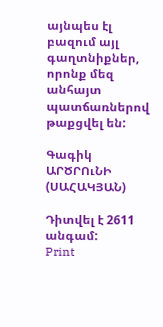այնպես էլ բազում այլ  գաղտնիքներ, որոնք մեզ անհայտ պատճառներով թաքցվել են:

Գագիկ ԱՐԾՐՈւՆԻ (ՍԱՀԱԿՅԱՆ)

Դիտվել է 2611 անգամ:
Print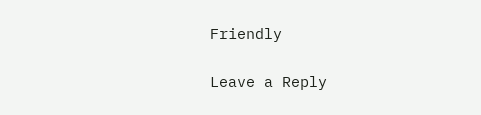Friendly

Leave a Reply